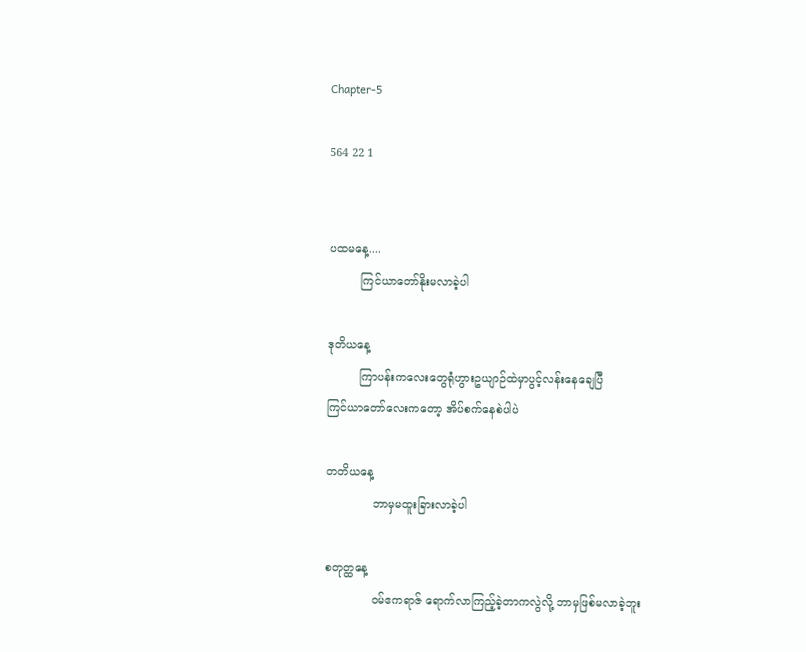Chapter-5

564 22 1


ပထမနေ့....
         ကြင်ယာတော်နိုးမလာခဲ့ပါ

ဒုတိယနေ့
         ကြာပန်းကလေးတွေရုံဟွားဥယျာဉ်ထဲမှာပွင့်လန်းနေချေပြီ
ကြင်ယာတော်လေးကတော့ အိပ်စက်နေစဲပါပဲ

တတိယနေ့
             ဘာမှမထူးခြားလာခဲ့ပါ

စတုတ္ထနေ့
             ဝမ်ဧကရာဇ် ရောက်လာကြည့်ခဲ့တာကလွဲလို့ ဘာမှဖြစ်မလာခဲ့ဘူး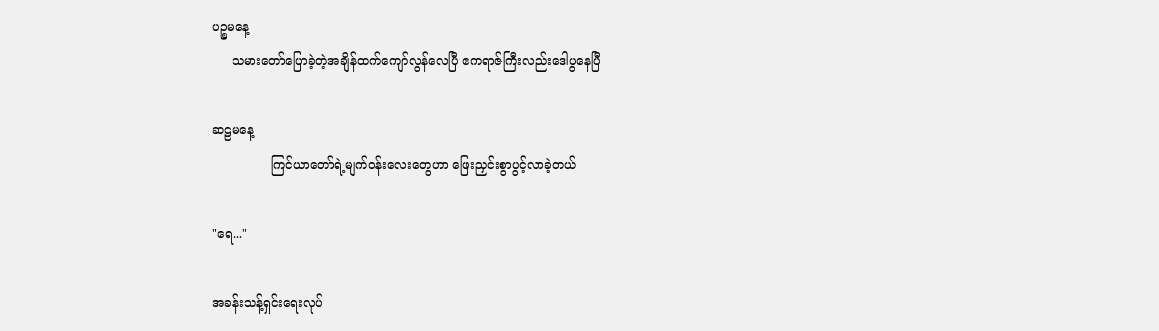ပဉ္စမနေ့
     သမားတော်ပြောခဲ့တဲ့အချိန်ထက်ကျော်လွန်လေပြီ ဧကရာဇ်ကြီးလည်းဒေါပွနေပြီ

ဆဠမနေ့
               ကြင်ယာတော်ရဲ့မျက်ဝန်းလေးတွေဟာ ဖြေးညှင်းစွာပွင့်လာခဲ့တယ်

"ရေ..."

အခန်းသန့်ရှင်းရေးလုပ်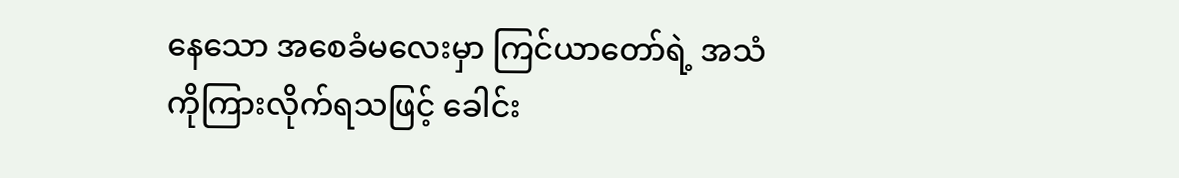နေသော အစေခံမလေးမှာ ကြင်ယာတော်ရဲ့ အသံကိုကြားလိုက်ရသဖြင့် ခေါင်း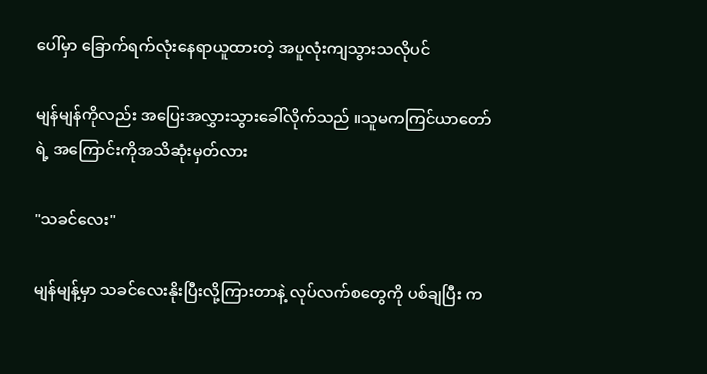ပေါ်မှာ ခြောက်ရက်လုံးနေရာယူထားတဲ့ အပူလုံးကျသွားသလိုပင်

မျန်မျန်ကိုလည်း အပြေးအလွှားသွားခေါ်လိုက်သည် ။သူမကကြင်ယာတော်ရဲ့ အကြောင်းကိုအသိဆုံးမှတ်လား

"သခင်လေး"

မျန်မျန့်မှာ သခင်လေးနိုးပြီးလို့ကြားတာနဲ့ လုပ်လက်စတွေကို ပစ်ချပြီး က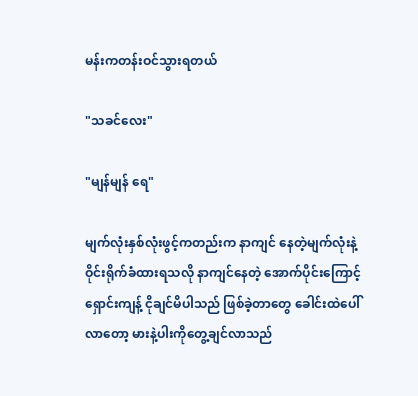မန်းကတန်းဝင်သွားရတယ်

"သခင်လေး"

"မျန်မျန် ရေ"

မျက်လုံးနှစ်လုံးဖွင့်ကတည်းက နာကျင် နေတဲ့မျက်လုံးနဲ့ ဝိုင်းရိုက်ခံထားရသလို နာကျင်နေတဲ့ အောက်ပိုင်းကြောင့် ရှောင်းကျန့် ငိုချင်မိပါသည် ဖြစ်ခဲ့တာတွေ ခေါင်းထဲပေါ်လာတော့ မားနဲ့ပါးကိုတွေ့ချင်လာသည်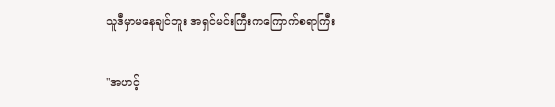သူဒီမှာမနေချင်ဘူး အရှင်မင်းကြီးကကြောက်စရာကြီး

"အဟင့်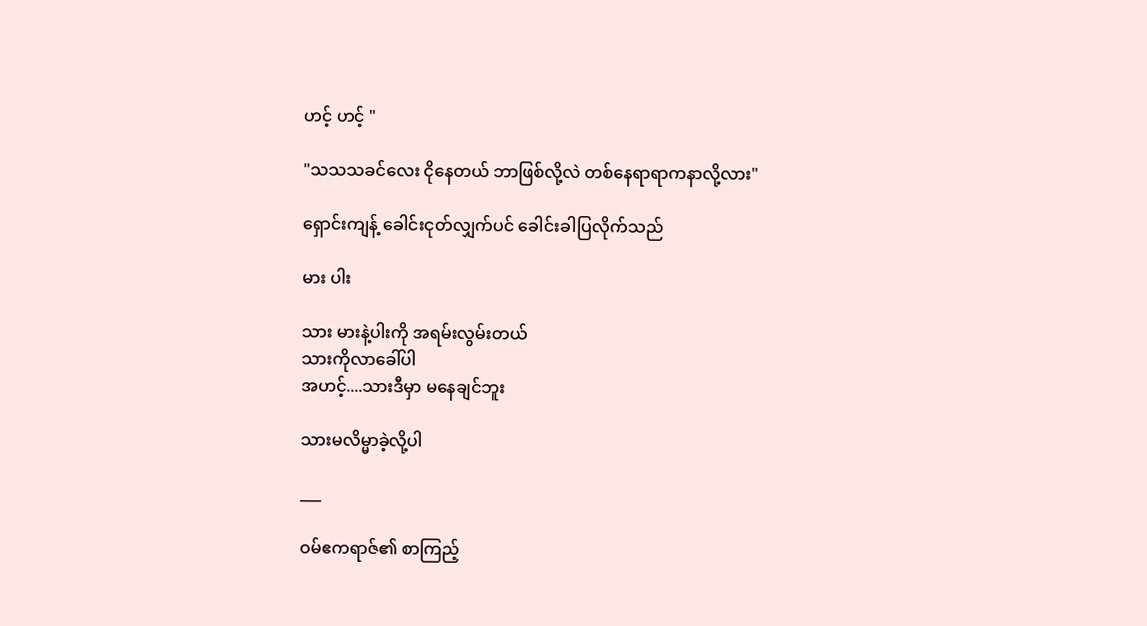ဟင့် ဟင့် "

"သသသခင်လေး ငိုနေတယ် ဘာဖြစ်လို့လဲ တစ်နေရာရာကနာလို့လား"

ရှောင်းကျန့် ခေါင်းငုတ်လျှက်ပင် ခေါင်းခါပြလိုက်သည်

မား ပါး

သား မားနဲ့ပါးကို အရမ်းလွမ်းတယ်
သားကိုလာခေါ်ပါ
အဟင့်....သားဒီမှာ မနေချင်ဘူး

သားမလိမ္မာခဲ့လို့ပါ

___

ဝမ်ဧကရာဇ်၏ စာကြည့်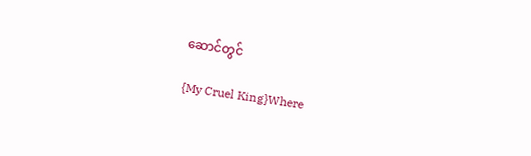ဆောင်တွင်

{My Cruel King}Where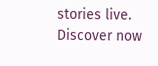stories live. Discover now